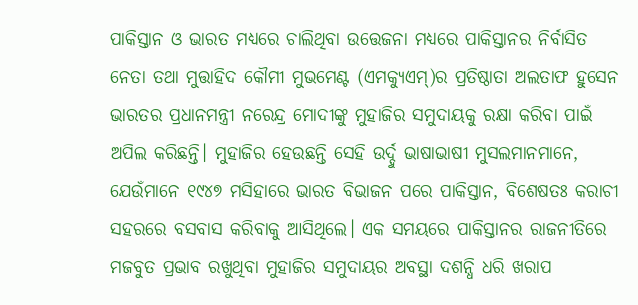ପାକିସ୍ତାନ ଓ ଭାରତ ମଧ୍ୟରେ ଚାଲିଥିବା ଉତ୍ତେଜନା ମଧ୍ୟରେ ପାକିସ୍ତାନର ନିର୍ବାସିତ ନେତା ତଥା ମୁତ୍ତାହିଦ କୌମୀ ମୁଭମେଣ୍ଟ (ଏମକ୍ୟୁଏମ୍)ର ପ୍ରତିଷ୍ଠାତା ଅଲତାଫ ହୁସେନ ଭାରତର ପ୍ରଧାନମନ୍ତ୍ରୀ ନରେନ୍ଦ୍ର ମୋଦୀଙ୍କୁ ମୁହାଜିର ସମୁଦାୟକୁ ରକ୍ଷା କରିବା ପାଇଁ ଅପିଲ କରିଛନ୍ତି। ମୁହାଜିର ହେଉଛନ୍ତି ସେହି ଉର୍ଦ୍ଦୁ ଭାଷାଭାଷୀ ମୁସଲମାନମାନେ, ଯେଉଁମାନେ ୧୯୪୭ ମସିହାରେ ଭାରତ ବିଭାଜନ ପରେ ପାକିସ୍ତାନ, ବିଶେଷତଃ କରାଚୀ ସହରରେ ବସବାସ କରିବାକୁ ଆସିଥିଲେ। ଏକ ସମୟରେ ପାକିସ୍ତାନର ରାଜନୀତିରେ ମଜବୁତ ପ୍ରଭାବ ରଖୁଥିବା ମୁହାଜିର ସମୁଦାୟର ଅବସ୍ଥା ଦଶନ୍ଧି ଧରି ଖରାପ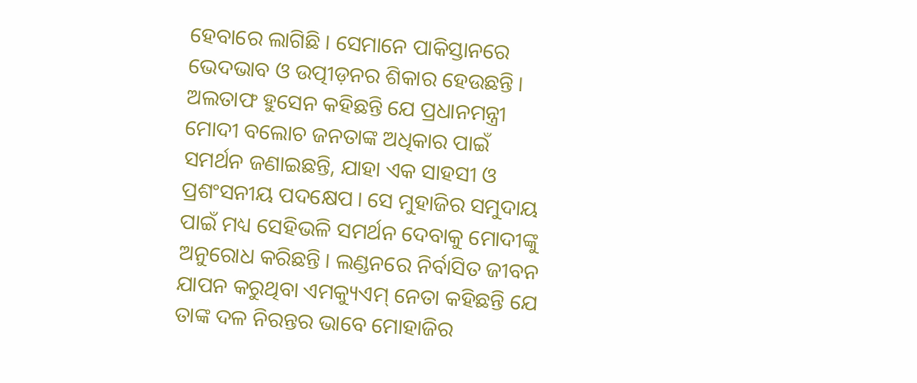ହେବାରେ ଲାଗିଛି। ସେମାନେ ପାକିସ୍ତାନରେ ଭେଦଭାବ ଓ ଉତ୍ପୀଡ଼ନର ଶିକାର ହେଉଛନ୍ତି।
ଅଲତାଫ ହୁସେନ କହିଛନ୍ତି ଯେ ପ୍ରଧାନମନ୍ତ୍ରୀ ମୋଦୀ ବଲୋଚ ଜନତାଙ୍କ ଅଧିକାର ପାଇଁ ସମର୍ଥନ ଜଣାଇଛନ୍ତି, ଯାହା ଏକ ସାହସୀ ଓ ପ୍ରଶଂସନୀୟ ପଦକ୍ଷେପ। ସେ ମୁହାଜିର ସମୁଦାୟ ପାଇଁ ମଧ୍ୟ ସେହିଭଳି ସମର୍ଥନ ଦେବାକୁ ମୋଦୀଙ୍କୁ ଅନୁରୋଧ କରିଛନ୍ତି। ଲଣ୍ଡନରେ ନିର୍ବାସିତ ଜୀବନ ଯାପନ କରୁଥିବା ଏମକ୍ୟୁଏମ୍ ନେତା କହିଛନ୍ତି ଯେ ତାଙ୍କ ଦଳ ନିରନ୍ତର ଭାବେ ମୋହାଜିର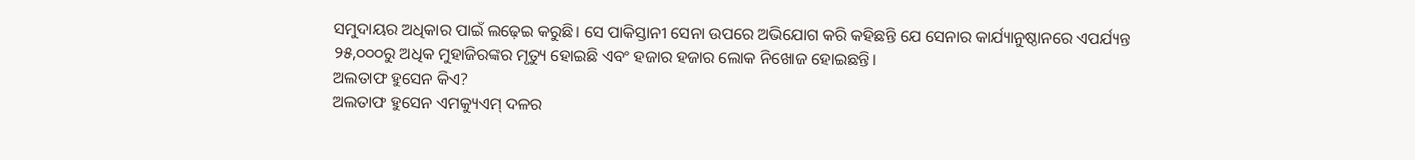ସମୁଦାୟର ଅଧିକାର ପାଇଁ ଲଢ଼େଇ କରୁଛି। ସେ ପାକିସ୍ତାନୀ ସେନା ଉପରେ ଅଭିଯୋଗ କରି କହିଛନ୍ତି ଯେ ସେନାର କାର୍ଯ୍ୟାନୁଷ୍ଠାନରେ ଏପର୍ଯ୍ୟନ୍ତ ୨୫,୦୦୦ରୁ ଅଧିକ ମୁହାଜିରଙ୍କର ମୃତ୍ୟୁ ହୋଇଛି ଏବଂ ହଜାର ହଜାର ଲୋକ ନିଖୋଜ ହୋଇଛନ୍ତି।
ଅଲତାଫ ହୁସେନ କିଏ?
ଅଲତାଫ ହୁସେନ ଏମକ୍ୟୁଏମ୍ ଦଳର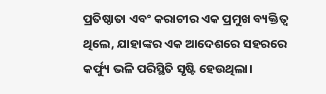ପ୍ରତିଷ୍ଠାତା ଏବଂ କରାଚୀର ଏକ ପ୍ରମୁଖ ବ୍ୟକ୍ତିତ୍ୱ ଥିଲେ, ଯାହାଙ୍କର ଏକ ଆଦେଶରେ ସହରରେ କର୍ଫ୍ୟୁ ଭଳି ପରିସ୍ଥିତି ସୃଷ୍ଟି ହେଉଥିଲା।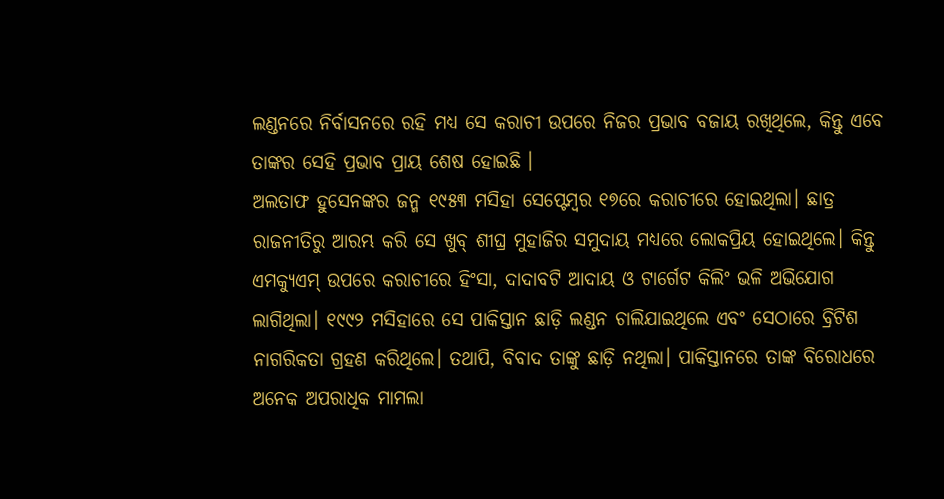ଲଣ୍ଡନରେ ନିର୍ବାସନରେ ରହି ମଧ୍ୟ ସେ କରାଚୀ ଉପରେ ନିଜର ପ୍ରଭାବ ବଜାୟ ରଖିଥିଲେ, କିନ୍ତୁ ଏବେ ତାଙ୍କର ସେହି ପ୍ରଭାବ ପ୍ରାୟ ଶେଷ ହୋଇଛି ।
ଅଲତାଫ ହୁସେନଙ୍କର ଜନ୍ମ ୧୯୫୩ ମସିହା ସେପ୍ଟେମ୍ବର ୧୭ରେ କରାଚୀରେ ହୋଇଥିଲା। ଛାତ୍ର ରାଜନୀତିରୁ ଆରମ୍ଭ କରି ସେ ଖୁବ୍ ଶୀଘ୍ର ମୁହାଜିର ସମୁଦାୟ ମଧ୍ୟରେ ଲୋକପ୍ରିୟ ହୋଇଥିଲେ। କିନ୍ତୁ ଏମକ୍ୟୁଏମ୍ ଉପରେ କରାଚୀରେ ହିଂସା, ଦାଦାବଟି ଆଦାୟ ଓ ଟାର୍ଗେଟ କିଲିଂ ଭଳି ଅଭିଯୋଗ ଲାଗିଥିଲା। ୧୯୯୨ ମସିହାରେ ସେ ପାକିସ୍ତାନ ଛାଡ଼ି ଲଣ୍ଡନ ଚାଲିଯାଇଥିଲେ ଏବଂ ସେଠାରେ ବ୍ରିଟିଶ ନାଗରିକତା ଗ୍ରହଣ କରିଥିଲେ। ତଥାପି, ବିବାଦ ତାଙ୍କୁ ଛାଡ଼ି ନଥିଲା। ପାକିସ୍ତାନରେ ତାଙ୍କ ବିରୋଧରେ ଅନେକ ଅପରାଧିକ ମାମଲା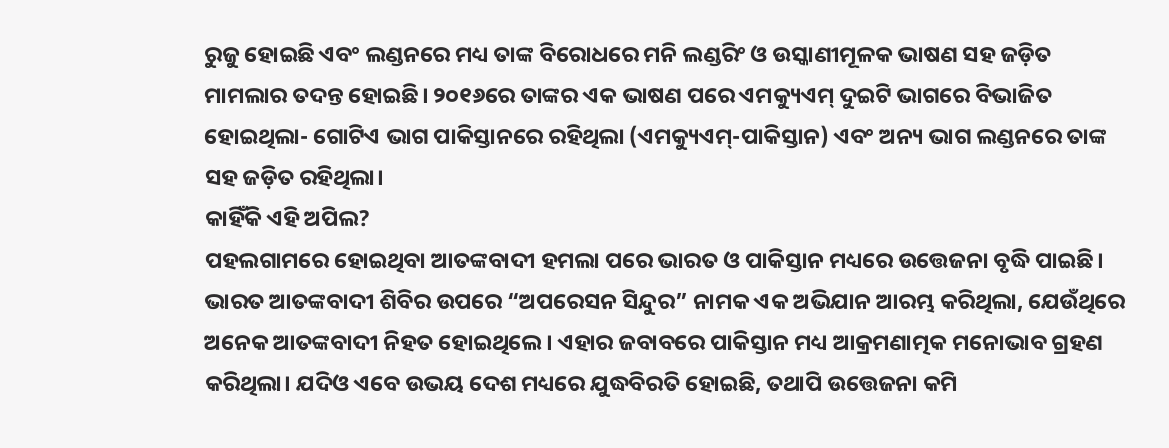ରୁଜୁ ହୋଇଛି ଏବଂ ଲଣ୍ଡନରେ ମଧ୍ୟ ତାଙ୍କ ବିରୋଧରେ ମନି ଲଣ୍ଡରିଂ ଓ ଉସ୍କାଣୀମୂଳକ ଭାଷଣ ସହ ଜଡ଼ିତ ମାମଲାର ତଦନ୍ତ ହୋଇଛି। ୨୦୧୬ରେ ତାଙ୍କର ଏକ ଭାଷଣ ପରେ ଏମକ୍ୟୁଏମ୍ ଦୁଇଟି ଭାଗରେ ବିଭାଜିତ ହୋଇଥିଲା- ଗୋଟିଏ ଭାଗ ପାକିସ୍ତାନରେ ରହିଥିଲା (ଏମକ୍ୟୁଏମ୍-ପାକିସ୍ତାନ) ଏବଂ ଅନ୍ୟ ଭାଗ ଲଣ୍ଡନରେ ତାଙ୍କ ସହ ଜଡ଼ିତ ରହିଥିଲା।
କାହିଁକି ଏହି ଅପିଲ?
ପହଲଗାମରେ ହୋଇଥିବା ଆତଙ୍କବାଦୀ ହମଲା ପରେ ଭାରତ ଓ ପାକିସ୍ତାନ ମଧ୍ୟରେ ଉତ୍ତେଜନା ବୃଦ୍ଧି ପାଇଛି। ଭାରତ ଆତଙ୍କବାଦୀ ଶିବିର ଉପରେ “ଅପରେସନ ସିନ୍ଦୁର” ନାମକ ଏକ ଅଭିଯାନ ଆରମ୍ଭ କରିଥିଲା, ଯେଉଁଥିରେ ଅନେକ ଆତଙ୍କବାଦୀ ନିହତ ହୋଇଥିଲେ। ଏହାର ଜବାବରେ ପାକିସ୍ତାନ ମଧ୍ୟ ଆକ୍ରମଣାତ୍ମକ ମନୋଭାବ ଗ୍ରହଣ କରିଥିଲା। ଯଦିଓ ଏବେ ଉଭୟ ଦେଶ ମଧ୍ୟରେ ଯୁଦ୍ଧବିରତି ହୋଇଛି, ତଥାପି ଉତ୍ତେଜନା କମି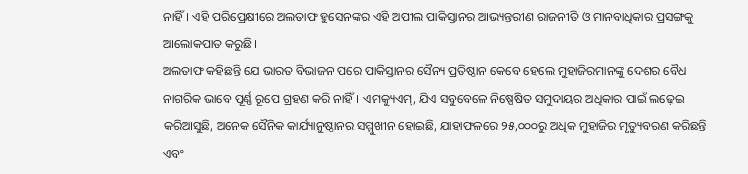ନାହିଁ। ଏହି ପରିପ୍ରେକ୍ଷୀରେ ଅଲତାଫ ହୁସେନଙ୍କର ଏହି ଅପୀଲ ପାକିସ୍ତାନର ଆଭ୍ୟନ୍ତରୀଣ ରାଜନୀତି ଓ ମାନବାଧିକାର ପ୍ରସଙ୍ଗକୁ ଆଲୋକପାତ କରୁଛି।
ଅଲତାଫ କହିଛନ୍ତି ଯେ ଭାରତ ବିଭାଜନ ପରେ ପାକିସ୍ତାନର ସୈନ୍ୟ ପ୍ରତିଷ୍ଠାନ କେବେ ହେଲେ ମୁହାଜିରମାନଙ୍କୁ ଦେଶର ବୈଧ ନାଗରିକ ଭାବେ ପୂର୍ଣ୍ଣ ରୂପେ ଗ୍ରହଣ କରି ନାହିଁ। ଏମକ୍ୟୁଏମ୍, ଯିଏ ସବୁବେଳେ ନିଷ୍ପେଷିତ ସମୁଦାୟର ଅଧିକାର ପାଇଁ ଲଢ଼େଇ କରିଆସୁଛି, ଅନେକ ସୈନିକ କାର୍ଯ୍ୟାନୁଷ୍ଠାନର ସମ୍ମୁଖୀନ ହୋଇଛି, ଯାହାଫଳରେ ୨୫,୦୦୦ରୁ ଅଧିକ ମୁହାଜିର ମୃତ୍ୟୁବରଣ କରିଛନ୍ତି ଏବଂ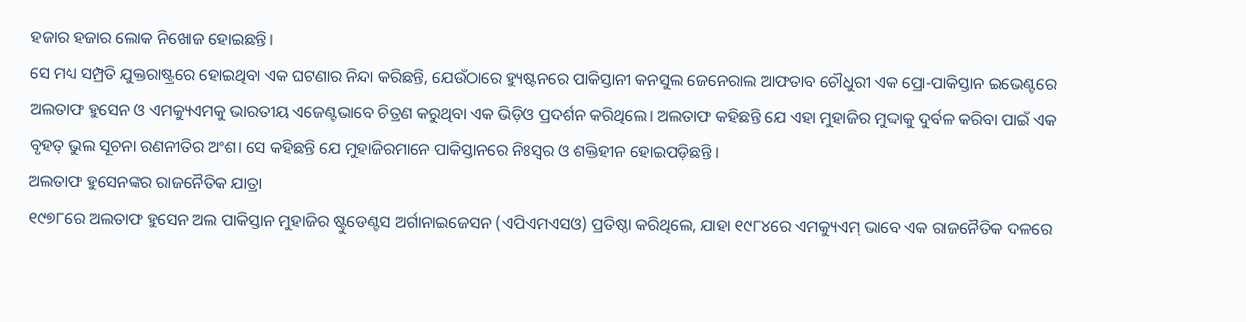ହଜାର ହଜାର ଲୋକ ନିଖୋଜ ହୋଇଛନ୍ତି।
ସେ ମଧ୍ୟ ସମ୍ପ୍ରତି ଯୁକ୍ତରାଷ୍ଟ୍ରରେ ହୋଇଥିବା ଏକ ଘଟଣାର ନିନ୍ଦା କରିଛନ୍ତି, ଯେଉଁଠାରେ ହ୍ୟୁଷ୍ଟନରେ ପାକିସ୍ତାନୀ କନସୁଲ ଜେନେରାଲ ଆଫତାବ ଚୌଧୁରୀ ଏକ ପ୍ରୋ-ପାକିସ୍ତାନ ଇଭେଣ୍ଟରେ ଅଲତାଫ ହୁସେନ ଓ ଏମକ୍ୟୁଏମକୁ ଭାରତୀୟ ଏଜେଣ୍ଟଭାବେ ଚିତ୍ରଣ କରୁଥିବା ଏକ ଭିଡ଼ିଓ ପ୍ରଦର୍ଶନ କରିଥିଲେ। ଅଲତାଫ କହିଛନ୍ତି ଯେ ଏହା ମୁହାଜିର ମୁଦ୍ଦାକୁ ଦୁର୍ବଳ କରିବା ପାଇଁ ଏକ ବୃହତ୍ ଭୁଲ ସୂଚନା ରଣନୀତିର ଅଂଶ। ସେ କହିଛନ୍ତି ଯେ ମୁହାଜିରମାନେ ପାକିସ୍ତାନରେ ନିଃସ୍ୱର ଓ ଶକ୍ତିହୀନ ହୋଇପଡ଼ିଛନ୍ତି ।
ଅଲତାଫ ହୁସେନଙ୍କର ରାଜନୈତିକ ଯାତ୍ରା
୧୯୭୮ରେ ଅଲତାଫ ହୁସେନ ଅଲ ପାକିସ୍ତାନ ମୁହାଜିର ଷ୍ଟୁଡେଣ୍ଟସ ଅର୍ଗାନାଇଜେସନ (ଏପିଏମଏସଓ) ପ୍ରତିଷ୍ଠା କରିଥିଲେ, ଯାହା ୧୯୮୪ରେ ଏମକ୍ୟୁଏମ୍ ଭାବେ ଏକ ରାଜନୈତିକ ଦଳରେ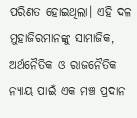ପରିଣତ ହୋଇଥିଲା। ଏହି ଦଳ ମୁହାଜିରମାନଙ୍କୁ ସାମାଜିକ, ଅର୍ଥନୈତିକ ଓ ରାଜନୈତିକ ନ୍ୟାୟ ପାଇଁ ଏକ ମଞ୍ଚ ପ୍ରଦାନ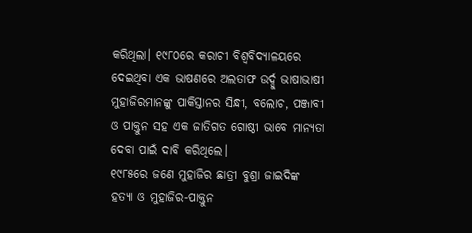କରିଥିଲା। ୧୯୮୦ରେ କରାଚୀ ବିଶ୍ୱବିଦ୍ୟାଳୟରେ ଦେଇଥିବା ଏକ ଭାଷଣରେ ଅଲତାଫ ଉର୍ଦ୍ଦୁ ଭାଷାଭାଷୀ ମୁହାଜିରମାନଙ୍କୁ ପାକିସ୍ତାନର ସିନ୍ଧୀ, ବଲୋଚ, ପଞ୍ଜାବୀ ଓ ପାକ୍ତୁନ ସହ ଏକ ଜାତିଗତ ଗୋଷ୍ଠୀ ଭାବେ ମାନ୍ୟତା ଦେବା ପାଇଁ ଦାବି କରିଥିଲେ।
୧୯୮୫ରେ ଜଣେ ମୁହାଜିର ଛାତ୍ରୀ ବୁଶ୍ରା ଜାଇଦିଙ୍କ ହତ୍ୟା ଓ ମୁହାଜିର-ପାକ୍ତୁନ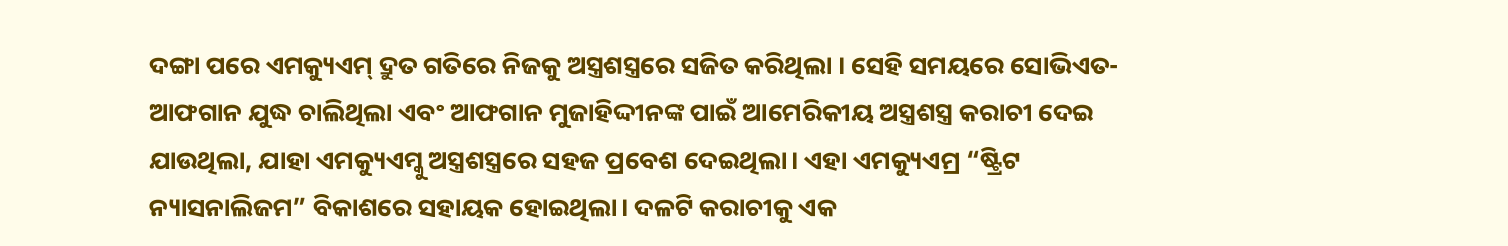ଦଙ୍ଗା ପରେ ଏମକ୍ୟୁଏମ୍ ଦ୍ରୁତ ଗତିରେ ନିଜକୁ ଅସ୍ତ୍ରଶସ୍ତ୍ରରେ ସଜିତ କରିଥିଲା । ସେହି ସମୟରେ ସୋଭିଏତ-ଆଫଗାନ ଯୁଦ୍ଧ ଚାଲିଥିଲା ଏବଂ ଆଫଗାନ ମୁଜାହିଦ୍ଦୀନଙ୍କ ପାଇଁ ଆମେରିକୀୟ ଅସ୍ତ୍ରଶସ୍ତ୍ର କରାଚୀ ଦେଇ ଯାଉଥିଲା, ଯାହା ଏମକ୍ୟୁଏମ୍କୁ ଅସ୍ତ୍ରଶସ୍ତ୍ରରେ ସହଜ ପ୍ରବେଶ ଦେଇଥିଲା। ଏହା ଏମକ୍ୟୁଏମ୍ର “ଷ୍ଟ୍ରିଟ ନ୍ୟାସନାଲିଜମ” ବିକାଶରେ ସହାୟକ ହୋଇଥିଲା। ଦଳଟି କରାଚୀକୁ ଏକ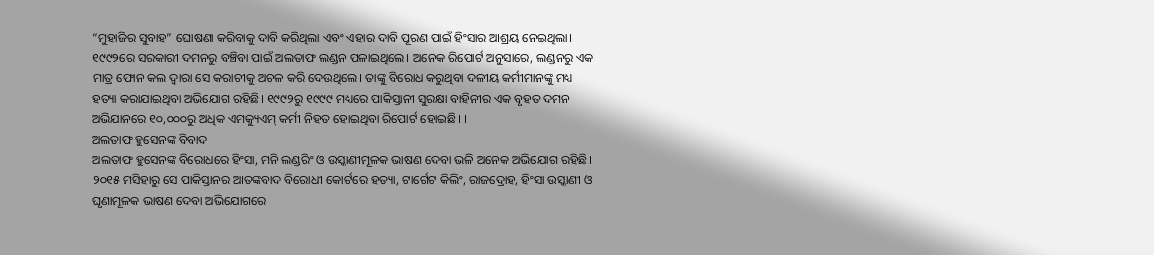“ମୁହାଜିର ସୁବାହ” ଘୋଷଣା କରିବାକୁ ଦାବି କରିଥିଲା ଏବଂ ଏହାର ଦାବି ପୂରଣ ପାଇଁ ହିଂସାର ଆଶ୍ରୟ ନେଇଥିଲା।
୧୯୯୨ରେ ସରକାରୀ ଦମନରୁ ବଞ୍ଚିବା ପାଇଁ ଅଲତାଫ ଲଣ୍ଡନ ପଳାଇଥିଲେ। ଅନେକ ରିପୋର୍ଟ ଅନୁସାରେ, ଲଣ୍ଡନରୁ ଏକ ମାତ୍ର ଫୋନ କଲ ଦ୍ୱାରା ସେ କରାଚୀକୁ ଅଚଳ କରି ଦେଉଥିଲେ। ତାଙ୍କୁ ବିରୋଧ କରୁଥିବା ଦଳୀୟ କର୍ମୀମାନଙ୍କୁ ମଧ୍ୟ ହତ୍ୟା କରାଯାଇଥିବା ଅଭିଯୋଗ ରହିଛି। ୧୯୯୨ରୁ ୧୯୯୯ ମଧ୍ୟରେ ପାକିସ୍ତାନୀ ସୁରକ୍ଷା ବାହିନୀର ଏକ ବୃହତ ଦମନ ଅଭିଯାନରେ ୧୦,୦୦୦ରୁ ଅଧିକ ଏମକ୍ୟୁଏମ୍ କର୍ମୀ ନିହତ ହୋଇଥିବା ରିପୋର୍ଟ ହୋଇଛି। ।
ଅଲତାଫ ହୁସେନଙ୍କ ବିବାଦ
ଅଲତାଫ ହୁସେନଙ୍କ ବିରୋଧରେ ହିଂସା, ମନି ଲଣ୍ଡରିଂ ଓ ଉସ୍କାଣୀମୂଳକ ଭାଷଣ ଦେବା ଭଳି ଅନେକ ଅଭିଯୋଗ ରହିଛି। ୨୦୧୫ ମସିହାରୁ ସେ ପାକିସ୍ତାନର ଆତଙ୍କବାଦ ବିରୋଧୀ କୋର୍ଟରେ ହତ୍ୟା, ଟାର୍ଗେଟ କିଲିଂ, ରାଜଦ୍ରୋହ, ହିଂସା ଉସ୍କାଣୀ ଓ ଘୃଣାମୂଳକ ଭାଷଣ ଦେବା ଅଭିଯୋଗରେ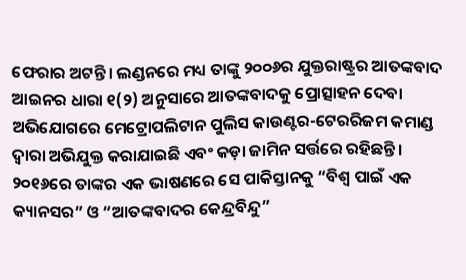ଫେରାର ଅଟନ୍ତି। ଲଣ୍ଡନରେ ମଧ୍ୟ ତାଙ୍କୁ ୨୦୦୬ର ଯୁକ୍ତରାଷ୍ଟ୍ରର ଆତଙ୍କବାଦ ଆଇନର ଧାରା ୧(୨) ଅନୁସାରେ ଆତଙ୍କବାଦକୁ ପ୍ରୋତ୍ସାହନ ଦେବା ଅଭିଯୋଗରେ ମେଟ୍ରୋପଲିଟାନ ପୁଲିସ କାଉଣ୍ଟର-ଟେରରିଜମ କମାଣ୍ଡ ଦ୍ୱାରା ଅଭିଯୁକ୍ତ କରାଯାଇଛି ଏବଂ କଡ଼ା ଜାମିନ ସର୍ତ୍ତରେ ରହିଛନ୍ତି।
୨୦୧୬ରେ ତାଙ୍କର ଏକ ଭାଷଣରେ ସେ ପାକିସ୍ତାନକୁ “ବିଶ୍ୱ ପାଇଁ ଏକ କ୍ୟାନସର” ଓ “ଆତଙ୍କବାଦର କେନ୍ଦ୍ରବିନ୍ଦୁ”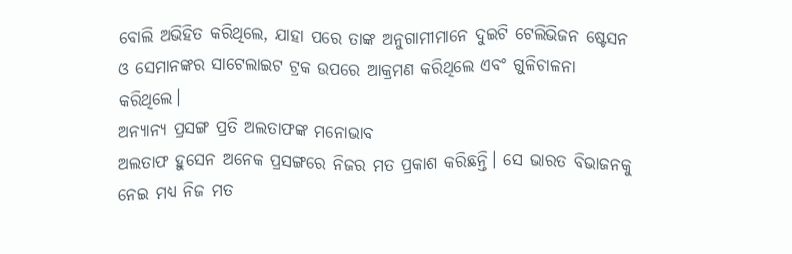ବୋଲି ଅଭିହିତ କରିଥିଲେ, ଯାହା ପରେ ତାଙ୍କ ଅନୁଗାମୀମାନେ ଦୁଇଟି ଟେଲିଭିଜନ ଷ୍ଟେସନ ଓ ସେମାନଙ୍କର ସାଟେଲାଇଟ ଟ୍ରକ ଉପରେ ଆକ୍ରମଣ କରିଥିଲେ ଏବଂ ଗୁଳିଚାଳନା କରିଥିଲେ।
ଅନ୍ୟାନ୍ୟ ପ୍ରସଙ୍ଗ ପ୍ରତି ଅଲତାଫଙ୍କ ମନୋଭାବ
ଅଲତାଫ ହୁସେନ ଅନେକ ପ୍ରସଙ୍ଗରେ ନିଜର ମତ ପ୍ରକାଶ କରିଛନ୍ତି। ସେ ଭାରତ ବିଭାଜନକୁ ନେଇ ମଧ୍ୟ ନିଜ ମତ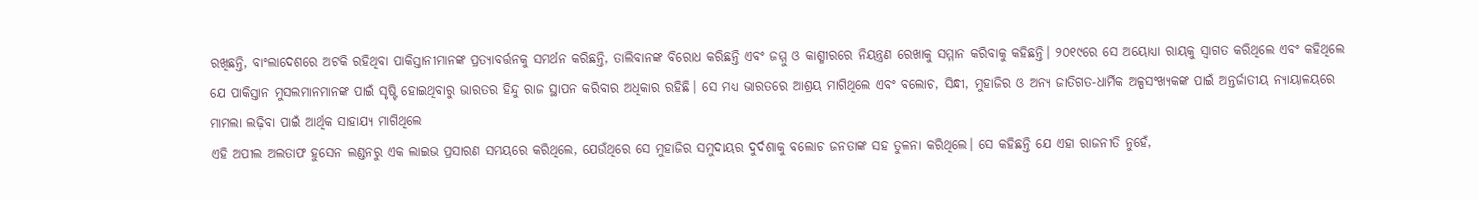ରଖିଛନ୍ତି, ବାଂଲାଦେଶରେ ଅଟକି ରହିଥିବା ପାକିସ୍ତାନୀମାନଙ୍କ ପ୍ରତ୍ୟାବର୍ତ୍ତନକୁ ସମର୍ଥନ କରିଛନ୍ତି, ତାଲିବାନଙ୍କ ବିରୋଧ କରିଛନ୍ତି ଏବଂ ଜମ୍ମୁ ଓ କାଶ୍ମୀରରେ ନିୟନ୍ତ୍ରଣ ରେଖାକୁ ସମ୍ମାନ କରିବାକୁ କହିଛନ୍ତି। ୨୦୧୯ରେ ସେ ଅୟୋଧ୍ୟା ରାୟକୁ ସ୍ୱାଗତ କରିଥିଲେ ଏବଂ କହିଥିଲେ ଯେ ପାକିସ୍ତାନ ମୁସଲମାନମାନଙ୍କ ପାଇଁ ସୃଷ୍ଟି ହୋଇଥିବାରୁ ଭାରତର ହିନ୍ଦୁ ରାଜ ସ୍ଥାପନ କରିବାର ଅଧିକାର ରହିଛି। ସେ ମଧ୍ୟ ଭାରତରେ ଆଶ୍ରୟ ମାଗିଥିଲେ ଏବଂ ବଲୋଚ, ସିନ୍ଧୀ, ମୁହାଜିର ଓ ଅନ୍ୟ ଜାତିଗତ-ଧାର୍ମିକ ଅଳ୍ପସଂଖ୍ୟକଙ୍କ ପାଇଁ ଅନ୍ତର୍ଜାତୀୟ ନ୍ୟାୟାଳୟରେ ମାମଲା ଲଢ଼ିବା ପାଇଁ ଆର୍ଥିକ ସାହାଯ୍ୟ ମାଗିଥିଲେ
ଏହି ଅପୀଲ ଅଲତାଫ ହୁସେନ ଲଣ୍ଡନରୁ ଏକ ଲାଇଭ ପ୍ରସାରଣ ସମୟରେ କରିଥିଲେ, ଯେଉଁଥିରେ ସେ ମୁହାଜିର ସମୁଦାୟର ଦୁର୍ଦଶାକୁ ବଲୋଚ ଜନତାଙ୍କ ସହ ତୁଳନା କରିଥିଲେ। ସେ କହିଛନ୍ତି ଯେ ଏହା ରାଜନୀତି ନୁହେଁ,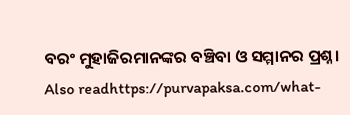ବରଂ ମୁହାଜିରମାନଙ୍କର ବଞ୍ଚିବା ଓ ସମ୍ମାନର ପ୍ରଶ୍ନ।
Also readhttps://purvapaksa.com/what-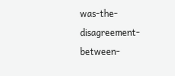was-the-disagreement-between-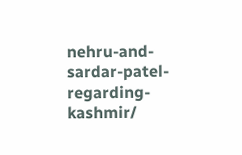nehru-and-sardar-patel-regarding-kashmir/